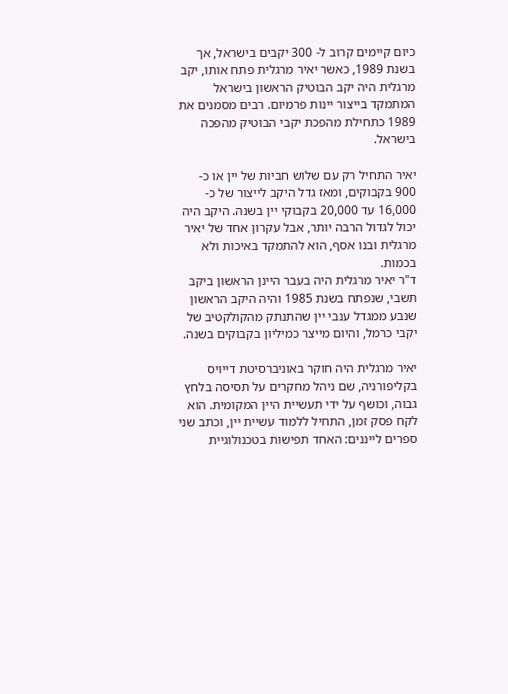כיום קיימים קרוב ל- 300 יקבים בישראל, אך בשנת 1989, כאשר יאיר מרגלית פתח אותו, יקב מרגלית היה יקב הבוטיק הראשון בישראל המתמקד בייצור יינות פרמיום. רבים מסמנים את 1989 כתחילת מהפכת יקבי הבוטיק מהפכה בישראל.

יאיר התחיל רק עם שלוש חביות של יין או כ- 900 בקבוקים, ומאז גדל היקב לייצור של כ- 16,000 עד 20,000 בקבוקי יין בשנה. היקב היה יכול לגדול הרבה יותר, אבל עקרון אחד של יאיר מרגלית ובנו אסף, הוא להתמקד באיכות ולא בכמות.
ד"ר יאיר מרגלית היה בעבר היינן הראשון ביקב תשבי, שנפתח בשנת 1985 והיה היקב הראשון שנבע ממגדל ענבי יין שהתנתק מהקולקטיב של יקבי כרמל, והיום מייצר כמיליון בקבוקים בשנה.

יאיר מרגלית היה חוקר באוניברסיטת דייויס בקליפורניה, שם ניהל מחקרים על תסיסה בלחץ גבוה, וכושף על ידי תעשיית היין המקומית. הוא לקח פסק זמן, התחיל ללמוד עשיית יין, וכתב שני ספרים לייננים: האחד תפישות בטכנולוגיית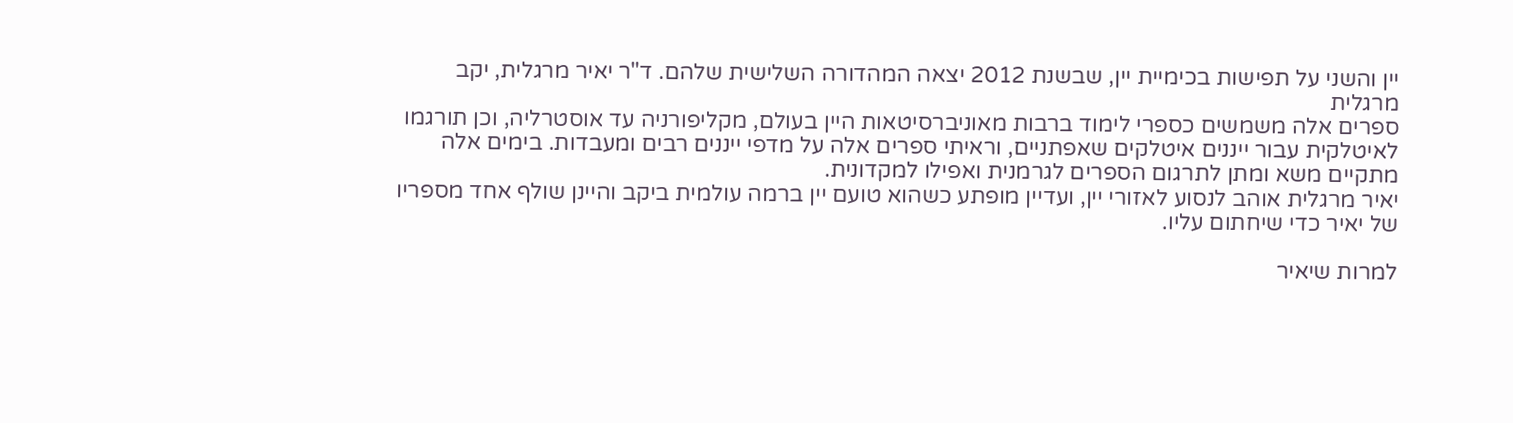יין והשני על תפישות בכימיית יין, שבשנת 2012 יצאה המהדורה השלישית שלהם. ד"ר יאיר מרגלית, יקב מרגלית
ספרים אלה משמשים כספרי לימוד ברבות מאוניברסיטאות היין בעולם, מקליפורניה עד אוסטרליה, וכן תורגמו לאיטלקית עבור ייננים איטלקים שאפתניים, וראיתי ספרים אלה על מדפי ייננים רבים ומעבדות. בימים אלה מתקיים משא ומתן לתרגום הספרים לגרמנית ואפילו למקדונית.
יאיר מרגלית אוהב לנסוע לאזורי יין, ועדיין מופתע כשהוא טועם יין ברמה עולמית ביקב והיינן שולף אחד מספריו של יאיר כדי שיחתום עליו.

למרות שיאיר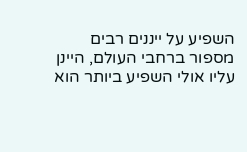השפיע על ייננים רבים מספור ברחבי העולם, היינן עליו אולי השפיע ביותר הוא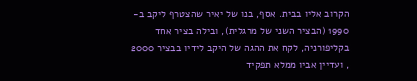הקרוב אליו בבית. אסף, בנו של יאיר שהצטרף ליקב ב- 1990 (הבציר השני של מרגלית), ובילה בציר אחד בקליפורניה, לקח את ההגה של היקב לידיו בבציר 2000 , ועדיין אביו ממלא תפקיד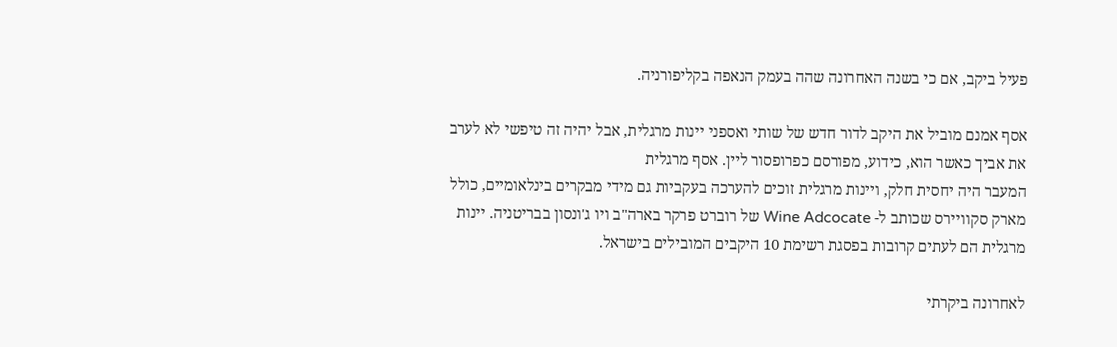פעיל ביקב, אם כי בשנה האחרונה שהה בעמק הנאפה בקליפורניה.

אסף אמנם מוביל את היקב לדור חדש של שותי ואספני יינות מרגלית, אבל יהיה זה טיפשי לא לערב את אביך כאשר הוא, כידוע, מפורסם כפרופסור ליין. אסף מרגלית
המעבר היה יחסית חלק, ויינות מרגלית זוכים להערכה בעקביות גם מידי מבקרים בינלאומיים, כולל מארק סקוויירס שכותב ל- Wine Adcocate של רוברט פרקר בארה"ב ויו ג'ונסון בבריטניה. יינות מרגלית הם לעתים קרובות בפסגת רשימת 10 היקבים המובילים בישראל.

לאחרונה ביקרתי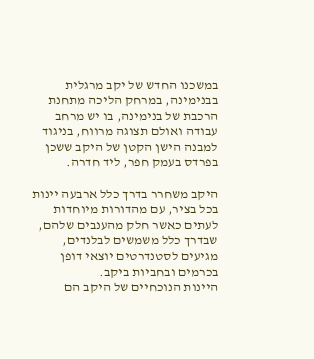במשכנו החדש של יקב מרגלית בבנימינה, במרחק הליכה מתחנת הרכבת של בנימינה, בו יש מרחב עבודה ואולם תצוגה מרווח, בניגוד למבנה הישן הקטן של היקב ששכן בפרדס בעמק חפר, ליד חדרה.

היקב משחרר בדרך כלל ארבעה יינות בכל בציר, עם מהדורות מיוחדות לעתים כאשר חלק מהענבים שלהם, שבדרך כלל משמשים לבלנדים, מגיעים לסטנדרטים יוצאי דופן בכרמים ובחביות ביקב.
היינות הנוכחיים של היקב הם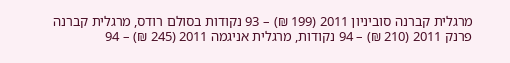מרגלית קברנה סוביניון 2011 (199 ₪) – 93 נקודות בסולם רודס, מרגלית קברנה פרנק 2011 (210 ₪) – 94 נקודות, מרגלית אניגמה 2011 (245 ₪) – 94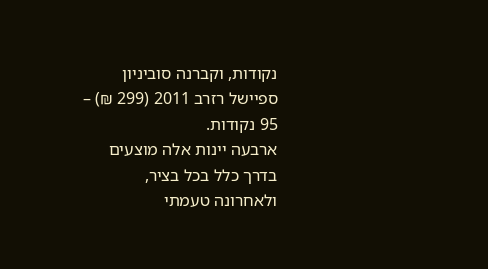נקודות, וקברנה סוביניון ספיישל רזרב 2011 (299 ₪) – 95 נקודות.
ארבעה יינות אלה מוצעים בדרך כלל בכל בציר, ולאחרונה טעמתי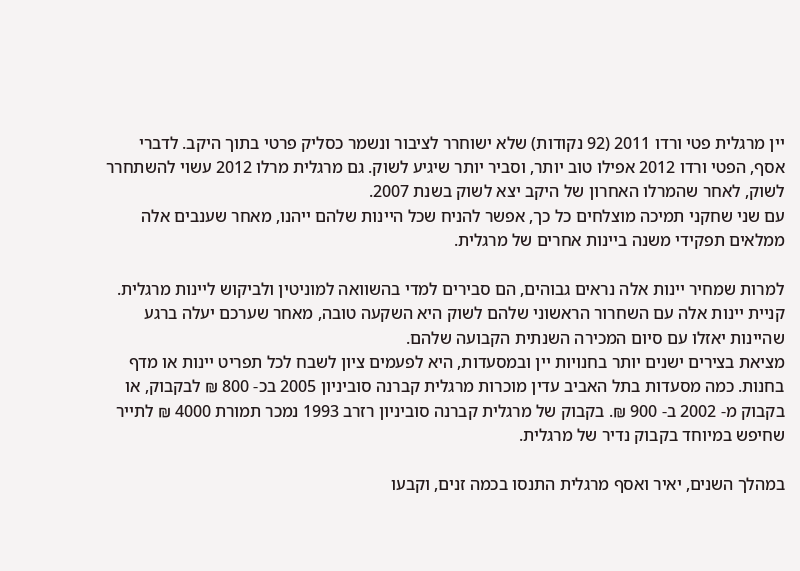יין מרגלית פטי ורדו 2011 (92 נקודות) שלא ישוחרר לציבור ונשמר כסליק פרטי בתוך היקב. לדברי אסף, הפטי ורדו 2012 אפילו טוב יותר, וסביר יותר שיגיע לשוק. גם מרגלית מרלו 2012 עשוי להשתחרר לשוק, לאחר שהמרלו האחרון של היקב יצא לשוק בשנת 2007.
עם שני שחקני תמיכה מוצלחים כל כך, אפשר להניח שכל היינות שלהם ייהנו, מאחר שענבים אלה ממלאים תפקידי משנה ביינות אחרים של מרגלית.

למרות שמחיר יינות אלה נראים גבוהים, הם סבירים למדי בהשוואה למוניטין ולביקוש ליינות מרגלית. קניית יינות אלה עם השחרור הראשוני שלהם לשוק היא השקעה טובה, מאחר שערכם יעלה ברגע שהיינות יאזלו עם סיום המכירה השנתית הקבועה שלהם.
מציאת בצירים ישנים יותר בחנויות יין ובמסעדות, היא לפעמים ציון לשבח לכל תפריט יינות או מדף בחנות. כמה מסעדות בתל האביב עדין מוכרות מרגלית קברנה סוביניון 2005 בכ- 800 ₪ לבקבוק, או בקבוק מ- 2002 ב- 900 ₪. בקבוק של מרגלית קברנה סוביניון רזרב 1993 נמכר תמורת 4000 ₪ לתייר שחיפש במיוחד בקבוק נדיר של מרגלית.

במהלך השנים, יאיר ואסף מרגלית התנסו בכמה זנים, וקבעו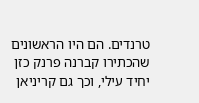טרנדים. הם היו הראשונים שהכתירו קברנה פרנק כזן יחיד עילי, וכך גם קריניאן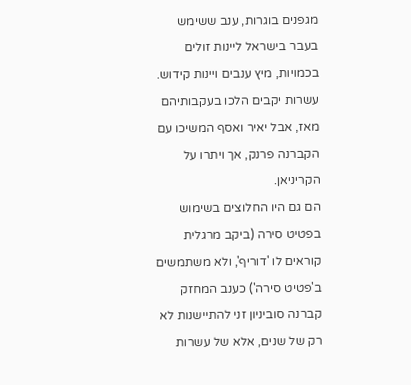מגפנים בוגרות, ענב ששימש בעבר בישראל ליינות זולים בכמויות, מיץ ענבים ויינות קידוש. עשרות יקבים הלכו בעקבותיהם מאז, אבל יאיר ואסף המשיכו עם הקברנה פרנק, אך ויתרו על הקריניאן.
הם גם היו החלוצים בשימוש בפטיט סירה (ביקב מרגלית קוראים לו 'דוריף', ולא משתמשים ב'פטיט סירה') כענב המחזק קברנה סוביניון זני להתיישנות לא רק של שנים, אלא של עשרות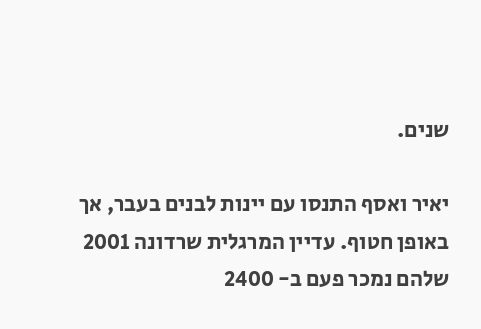שנים.

יאיר ואסף התנסו עם יינות לבנים בעבר, אך באופן חטוף. עדיין המרגלית שרדונה 2001 שלהם נמכר פעם ב- 2400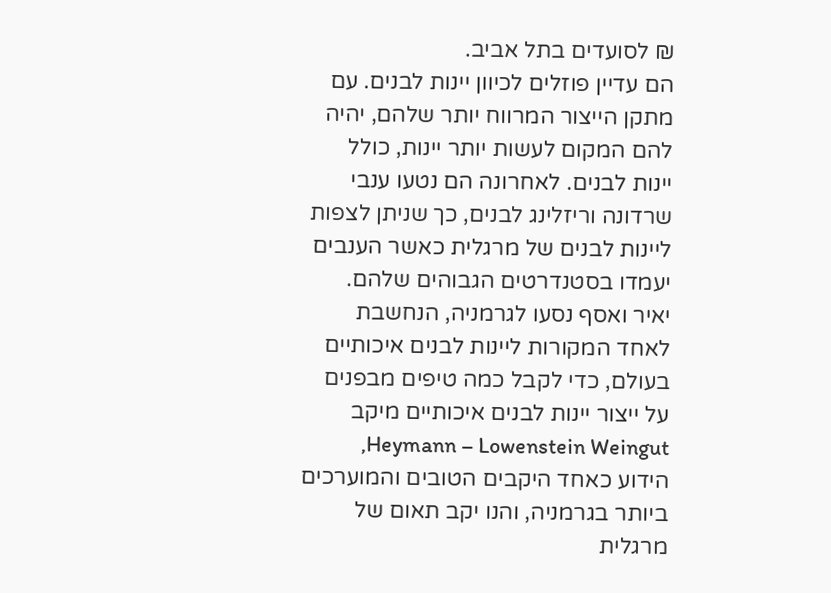₪ לסועדים בתל אביב.
הם עדיין פוזלים לכיוון יינות לבנים. עם מתקן הייצור המרווח יותר שלהם, יהיה להם המקום לעשות יותר יינות, כולל יינות לבנים. לאחרונה הם נטעו ענבי שרדונה וריזלינג לבנים, כך שניתן לצפות ליינות לבנים של מרגלית כאשר הענבים יעמדו בסטנדרטים הגבוהים שלהם.
יאיר ואסף נסעו לגרמניה, הנחשבת לאחד המקורות ליינות לבנים איכותיים בעולם, כדי לקבל כמה טיפים מבפנים על ייצור יינות לבנים איכותיים מיקב Heymann – Lowenstein Weingut, הידוע כאחד היקבים הטובים והמוערכים ביותר בגרמניה, והנו יקב תאום של מרגלית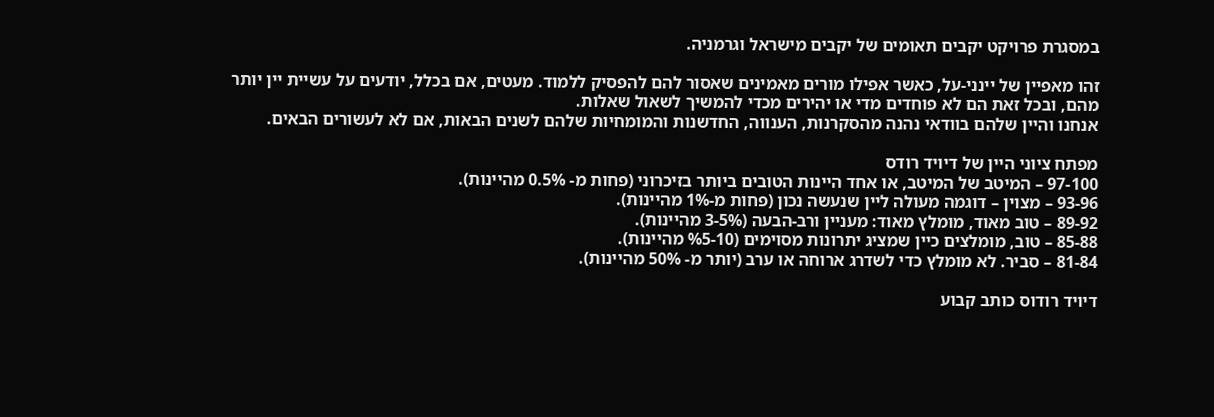במסגרת פרויקט יקבים תאומים של יקבים מישראל וגרמניה.

זהו מאפיין של יינני-על, כאשר אפילו מורים מאמינים שאסור להם להפסיק ללמוד. מעטים, אם בכלל, יודעים על עשיית יין יותר מהם, ובכל זאת הם לא פוחדים מדי או יהירים מכדי להמשיך לשאול שאלות.
אנחנו והיין שלהם בוודאי נהנה מהסקרנות, הענווה, החדשנות והמומחיות שלהם לשנים הבאות, אם לא לעשורים הבאים.

מפתח ציוני היין של דיויד רודס
97-100 – המיטב של המיטב, או אחד היינות הטובים ביותר בזיכרוני (פחות מ- 0.5% מהיינות).
93-96 – מצוין – דוגמה מעולה ליין שנעשה נכון (פחות מ-1% מהיינות).
89-92 – טוב מאוד, מומלץ מאוד: מעניין ורב-הבעה (3-5% מהיינות).
85-88 – טוב, מומלצים כיין שמציג יתרונות מסוימים (%5-10 מהיינות).
81-84 – סביר. לא מומלץ כדי לשדרג ארוחה או ערב (יותר מ- 50% מהיינות).

דיויד רודוס כותב קבוע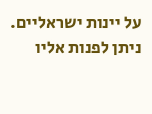על יינות ישראליים. ניתן לפנות אליו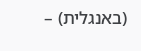(באנגלית) –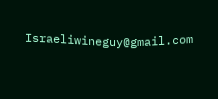Israeliwineguy@gmail.com